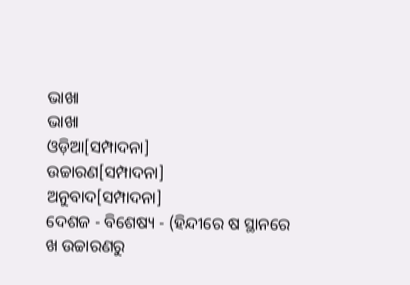ଭାଖା
ଭାଖା
ଓଡ଼ିଆ[ସମ୍ପାଦନା]
ଉଚ୍ଚାରଣ[ସମ୍ପାଦନା]
ଅନୁବାଦ[ସମ୍ପାଦନା]
ଦେଶଜ - ବିଶେଷ୍ୟ - (ହିନ୍ଦୀରେ ଷ ସ୍ଥାନରେ ଖ ଉଚ୍ଚାରଣରୁ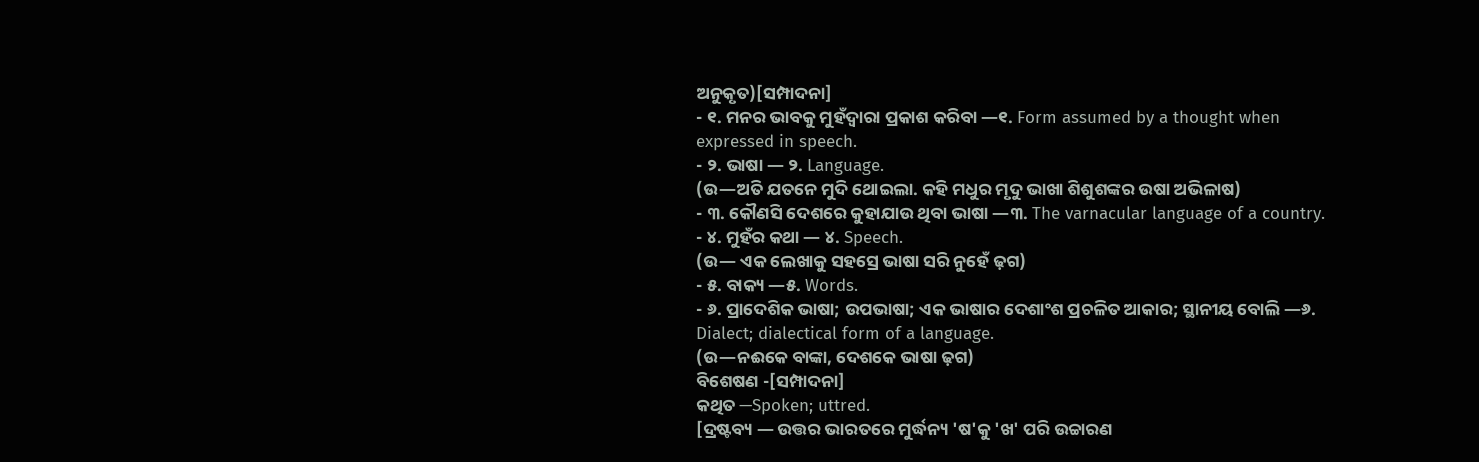ଅନୁକୃତ)[ସମ୍ପାଦନା]
- ୧. ମନର ଭାବକୁ ମୁହଁଦ୍ୱାରା ପ୍ରକାଶ କରିବା —୧. Form assumed by a thought when expressed in speech.
- ୨. ଭାଷା — ୨. Language.
(ଉ—ଅତି ଯତନେ ମୁଦି ଥୋଇଲା. କହି ମଧୁର ମୃଦୁ ଭାଖା ଶିଶୁଶଙ୍କର ଉଷା ଅଭିଳାଷ)
- ୩. କୌଣସି ଦେଶରେ କୁହାଯାଉ ଥିବା ଭାଷା —୩. The varnacular language of a country.
- ୪. ମୁହଁର କଥା — ୪. Speech.
(ଉ— ଏକ ଲେଖାକୁ ସହସ୍ରେ ଭାଷା ସରି ନୁହେଁ ଢ଼ଗ)
- ୫. ବାକ୍ୟ —୫. Words.
- ୬. ପ୍ରାଦେଶିକ ଭାଷା; ଉପଭାଷା; ଏକ ଭାଷାର ଦେଶାଂଶ ପ୍ରଚଳିତ ଆକାର; ସ୍ଥାନୀୟ ବୋଲି —୬. Dialect; dialectical form of a language.
(ଉ—ନଈକେ ବାଙ୍କା, ଦେଶକେ ଭାଷା ଢ଼ଗ)
ବିଶେଷଣ -[ସମ୍ପାଦନା]
କଥିତ —Spoken; uttred.
[ଦ୍ରଷ୍ଟବ୍ୟ — ଉତ୍ତର ଭାରତରେ ମୁର୍ଦ୍ଧନ୍ୟ 'ଷ'କୁ 'ଖ' ପରି ଉଚ୍ଚାରଣ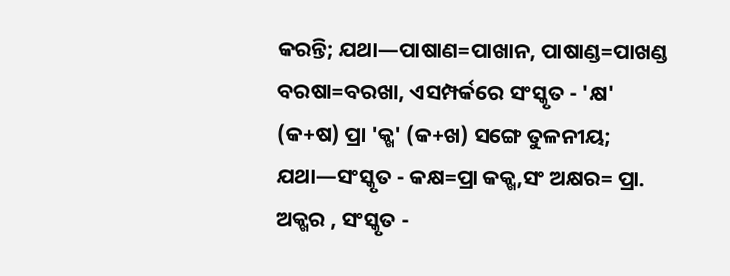କରନ୍ତି; ଯଥା—ପାଷାଣ=ପାଖାନ, ପାଷାଣ୍ଡ=ପାଖଣ୍ଡ ବରଷା=ବରଖା, ଏସମ୍ପର୍କରେ ସଂସ୍କୃତ - 'କ୍ଷ' (କ+ଷ) ପ୍ରା 'କ୍ଖ' (କ+ଖ) ସଙ୍ଗେ ତୁଳନୀୟ; ଯଥା—ସଂସ୍କୃତ - କକ୍ଷ=ପ୍ରା କକ୍ଖ,ସଂ ଅକ୍ଷର= ପ୍ରା. ଅକ୍ଖର , ସଂସ୍କୃତ -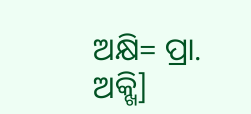ଅକ୍ଷି= ପ୍ରା. ଅକ୍ଖି]